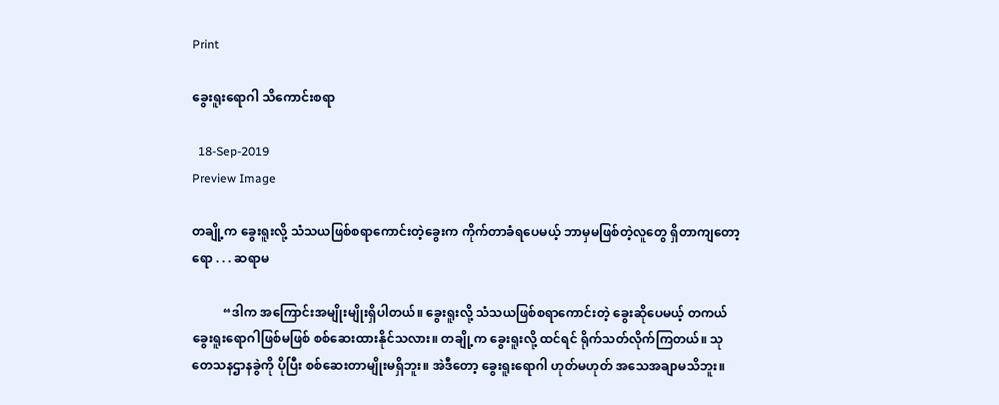Print

ခွေးရူးရောဂါ သိကောင်းစရာ

  18-Sep-2019
Preview Image

တချို့က ခွေးရူးလို့ သံသယဖြစ်စရာကောင်းတဲ့ခွေးက ကိုက်တာခံရပေမယ့် ဘာမှမဖြစ်တဲ့လူတွေ ရှိတာကျတော့ရော . . . ဆရာမ

          “ဒါက အကြောင်းအမျိုးမျိုးရှိပါတယ်။ ခွေးရူးလို့ သံသယဖြစ်စရာကောင်းတဲ့ ခွေးဆိုပေမယ့် တကယ်ခွေးရူးရောဂါဖြစ်မဖြစ် စစ်ဆေးထားနိုင်သလား။ တချို့က ခွေးရူးလို့ ထင်ရင် ရိုက်သတ်လိုက်ကြတယ်။ သုတေသနဌာနခွဲကို ပိုပြီး စစ်ဆေးတာမျိုးမရှိဘူး။ အဲဒီတော့ ခွေးရူးရောဂါ ဟုတ်မဟုတ် အသေအချာမသိဘူး။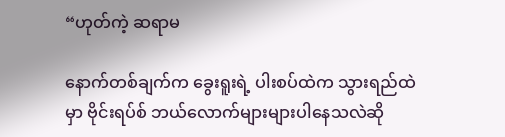“ဟုတ်ကဲ့ ဆရာမ

နောက်တစ်ချက်က ခွေးရူးရဲ့ ပါးစပ်ထဲက သွားရည်ထဲမှာ ဗိုင်းရပ်စ် ဘယ်လောက်များများပါနေသလဲဆို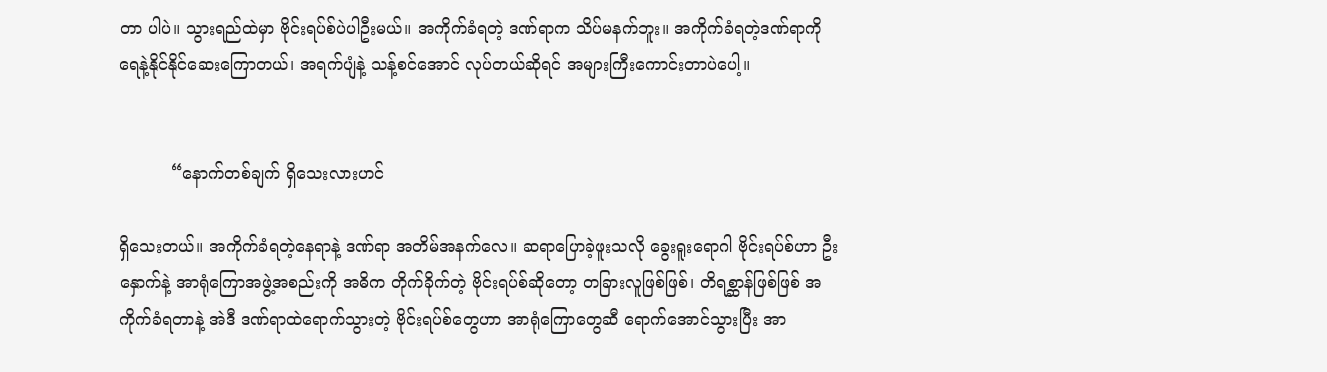တာ ပါပဲ။ သွားရည်ထဲမှာ ဗိုင်းရပ်စ်ပဲပါဦးမယ်။ အကိုက်ခံရတဲ့ ဒဏ်ရာက သိပ်မနက်ဘူး။ အကိုက်ခံရတဲ့ဒဏ်ရာကို ရေနဲ့နိုင်နိုင်ဆေးကြောတယ်၊ အရက်ပျံနဲ့ သန့်စင်အောင် လုပ်တယ်ဆိုရင် အများကြီးကောင်းတာပဲပေါ့။


          “နောက်တစ်ချက် ရှိသေးလားဟင်

ရှိသေးတယ်။ အကိုက်ခံရတဲ့နေရာနဲ့ ဒဏ်ရာ အတိမ်အနက်လေ။ ဆရာပြောခဲ့ဖူးသလို ခွေးရူးရောဂါ ဗိုင်းရပ်စ်ဟာ ဦးနှောက်နဲ့ အာရုံကြောအဖွဲ့အစည်းကို အဓိက တိုက်ခိုက်တဲ့ ဗိုင်းရပ်စ်ဆိုတော့ တခြားလူဖြစ်ဖြစ်၊ တိရစ္ဆာန်ဖြစ်ဖြစ် အကိုက်ခံရတာနဲ့ အဲဒီ ဒဏ်ရာထဲရောက်သွားတဲ့ ဗိုင်းရပ်စ်တွေဟာ အာရုံကြောတွေဆီ ရောက်အောင်သွားပြီး အာ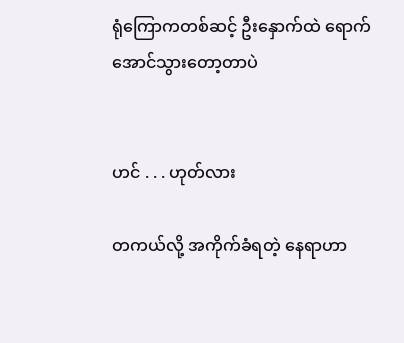ရုံကြောကတစ်ဆင့် ဦးနှောက်ထဲ ရောက်အောင်သွားတော့တာပဲ


ဟင် . . . ဟုတ်လား

တကယ်လို့ အကိုက်ခံရတဲ့ နေရာဟာ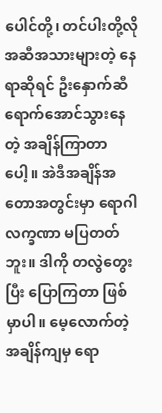ပေါင်တို့၊ တင်ပါးတို့လို အဆီအသားများတဲ့ နေရာဆိုရင် ဦးနှောက်ဆီရောက်အောင်သွားနေတဲ့ အချိန်ကြာတာပေါ့။ အဲဒီအချိန်အတောအတွင်းမှာ ရောဂါလက္ခဏာ မပြတတ်ဘူး။ ဒါကို တလွဲတွေးပြီး ပြောကြတာ ဖြစ်မှာပါ။ မေ့လောက်တဲ့ အချိန်ကျမှ ရော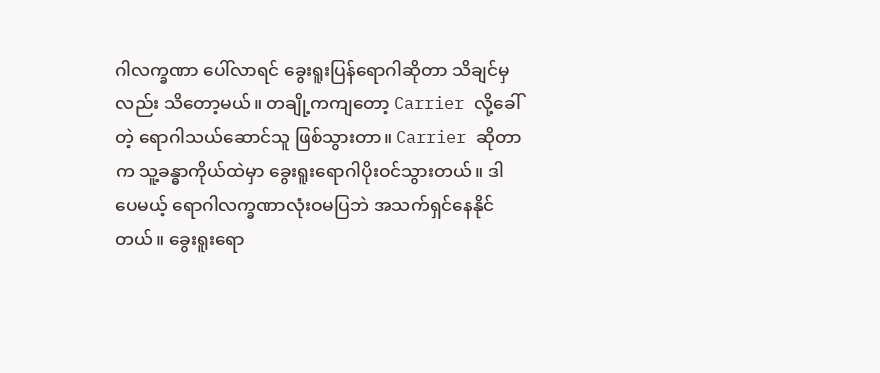ဂါလက္ခဏာ ပေါ်လာရင် ခွေးရူးပြန်ရောဂါဆိုတာ သိချင်မှလည်း သိတော့မယ်။ တချို့ကကျတော့ Carrier လို့ခေါ်တဲ့ ရောဂါသယ်ဆောင်သူ ဖြစ်သွားတာ။ Carrier ဆိုတာက သူ့ခန္ဓာကိုယ်ထဲမှာ ခွေးရူးရောဂါပိုးဝင်သွားတယ်။ ဒါပေမယ့် ရောဂါလက္ခဏာလုံးဝမပြဘဲ အသက်ရှင်နေနိုင်တယ်။ ခွေးရူးရော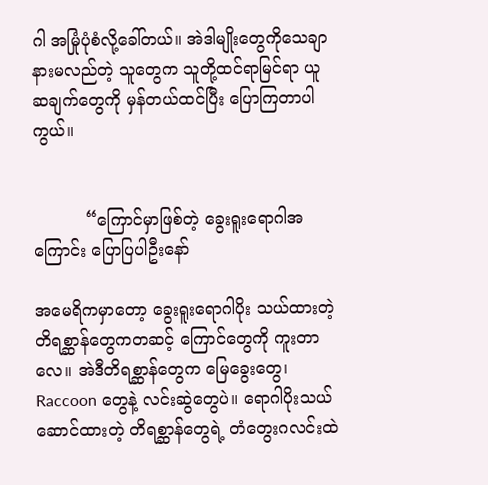ဂါ အမြုံပုံစံလို့ခေါ်တယ်။ အဲဒါမျိုးတွေကိုသေချာနားမလည်တဲ့ သူတွေက သူတို့ထင်ရာမြင်ရာ ယူဆချက်တွေကို မှန်တယ်ထင်ပြီး ပြောကြတာပါကွယ်။


          “ကြောင်မှာဖြစ်တဲ့ ခွေးရူးရောဂါအကြောင်း ပြောပြပါဦးနော်

အမေရိကမှာတော့ ခွေးရူးရောဂါပိုး သယ်ထားတဲ့ တိရစ္ဆာန်တွေကတဆင့် ကြောင်တွေကို ကူးတာလေ။ အဲဒီတိရစ္ဆာန်တွေက မြေခွေးတွေ၊ Raccoon တွေနဲ့ လင်းဆွဲတွေပဲ။ ရောဂါပိုးသယ်ဆောင်ထားတဲ့ တိရစ္ဆာန်တွေရဲ့ တံတွေးဂလင်းထဲ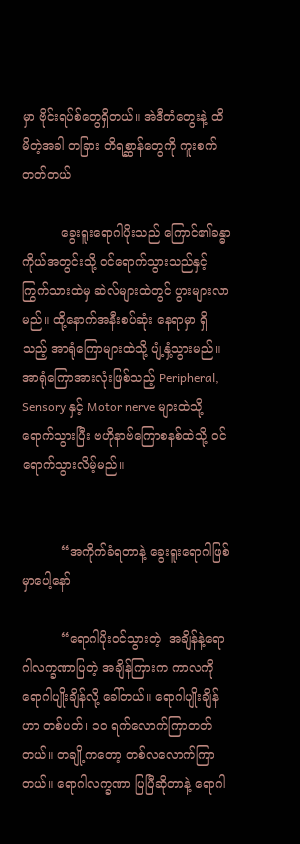မှာ ဗိုင်းရပ်စ်တွေရှိတယ်။ အဲဒီတံတွေးနဲ့ ထိမိတဲ့အခါ တခြား တိရစ္ဆာန်တွေကို ကူးစက်တတ်တယ်

          ခွေးရူးရောဂါပိုးသည် ကြောင်၏ခန္ဓာကိုယ်အတွင်းသို့ ဝင်ရောက်သွားသည်နှင့် ကြွက်သားထဲမှ ဆဲလ်များထဲတွင် ပွားများလာမည်။ ထို့နောက်အနီးစပ်ဆုံး နေရာမှာ ရှိသည့် အာရုံကြောများထဲသို့ ပျံ့နှံ့သွားမည်။ အာရုံကြောအားလုံးဖြစ်သည့် Peripheral, Sensory နှင့် Motor nerve များထဲသို့ ရောက်သွားပြီး ဗဟိုနာဗ်ကြောစနစ်ထဲသို့ ဝင်ရောက်သွားလိမ့်မည်။


          “အကိုက်ခံရတာနဲ့ ခွေးရူးရောဂါဖြစ်မှာပေါ့နော်

          “ရောဂါပိုးဝင်သွားတဲ့  အချိန်နဲ့ရောဂါလက္ခဏာပြတဲ့ အချိန်ကြားက ကာလကို ရောဂါပျိုးချိန်လို့ ခေါ်တယ်။ ရောဂါပျိုးချိန်ဟာ တစ်ပတ်၊ ၁၀ ရက်လောက်ကြာတတ်တယ်။ တချို့ကတော့ တစ်လလောက်ကြာတယ်။ ရောဂါလက္ခဏာ ပြပြီဆိုတာနဲ့ ရောဂါ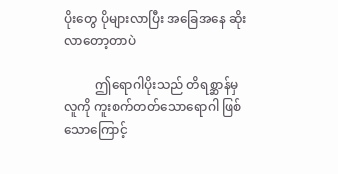ပိုးတွေ ပိုများလာပြီး အခြေအနေ ဆိုးလာတော့တာပဲ

          ဤရောဂါပိုးသည် တိရစ္ဆာန်မှ လူကို ကူးစက်တတ်သောရောဂါ ဖြစ်သောကြောင့်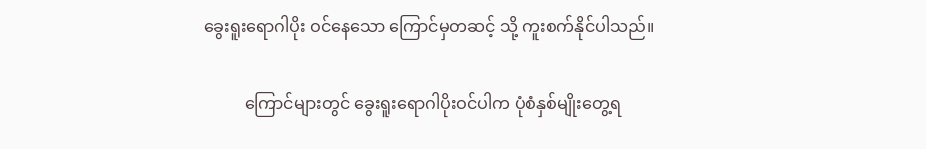ခွေးရူးရောဂါပိုး ဝင်နေသော ကြောင်မှတဆင့် သို့ ကူးစက်နိုင်ပါသည်။

          ကြောင်များတွင် ခွေးရူးရောဂါပိုးဝင်ပါက ပုံစံနှစ်မျိုးတွေ့ရ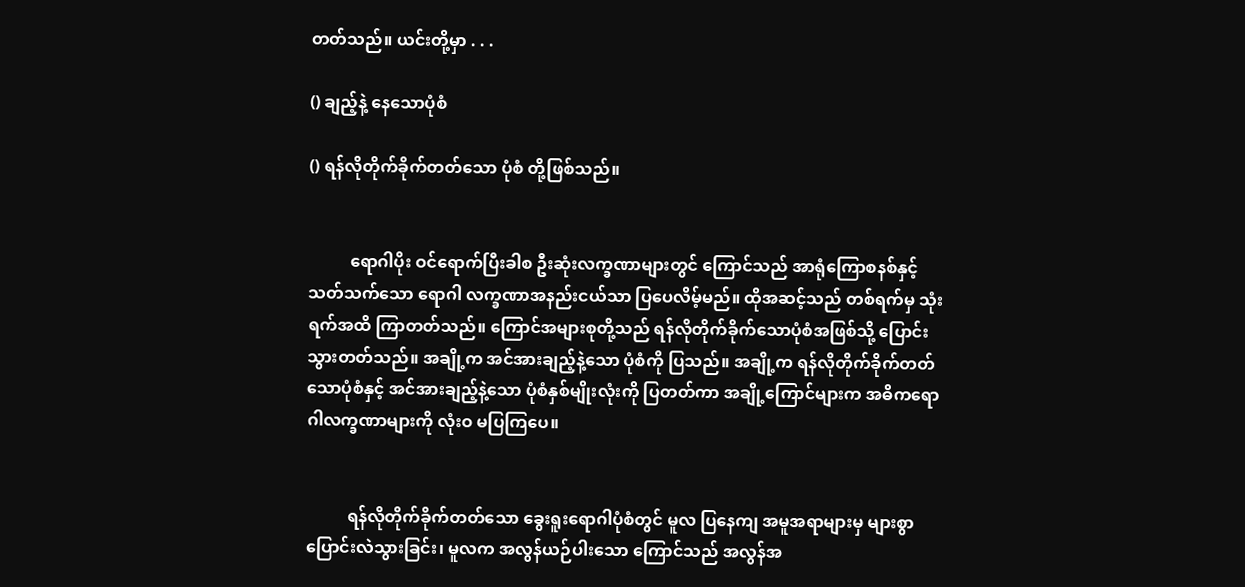တတ်သည်။ ယင်းတို့မှာ . . .

() ချည့်နဲ့ နေသောပုံစံ

() ရန်လိုတိုက်ခိုက်တတ်သော ပုံစံ တို့ဖြစ်သည်။


          ရောဂါပိုး ဝင်ရောက်ပြီးခါစ ဦးဆုံးလက္ခဏာများတွင် ကြောင်သည် အာရုံကြောစနစ်နှင့် သတ်သက်သော ရောဂါ လက္ခဏာအနည်းငယ်သာ ပြပေလိမ့်မည်။ ထိုအဆင့်သည် တစ်ရက်မှ သုံးရက်အထိ ကြာတတ်သည်။ ကြောင်အများစုတို့သည် ရန်လိုတိုက်ခိုက်သောပုံစံအဖြစ်သို့ ပြောင်းသွားတတ်သည်။ အချို့က အင်အားချည့်နဲ့သော ပုံစံကို ပြသည်။ အချို့က ရန်လိုတိုက်ခိုက်တတ်သောပုံစံနှင့် အင်အားချည့်နဲ့သော ပုံစံနှစ်မျိုးလုံးကို ပြတတ်ကာ အချို့ကြောင်များက အဓိကရောဂါလက္ခဏာများကို လုံးဝ မပြကြပေ။


          ရန်လိုတိုက်ခိုက်တတ်သော ခွေးရူးရောဂါပုံစံတွင် မူလ ပြနေကျ အမူအရာများမှ များစွာ ပြောင်းလဲသွားခြင်း၊ မူလက အလွန်ယဉ်ပါးသော ကြောင်သည် အလွန်အ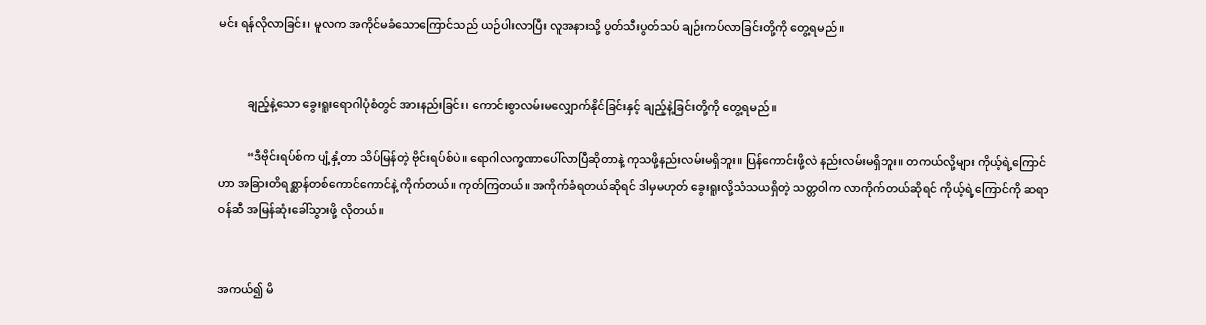မင်း ရန်လိုလာခြင်း၊ မူလက အကိုင်မခံသောကြောင်သည် ယဉ်ပါးလာပြီး လူအနားသို့ ပွတ်သီးပွတ်သပ် ချဉ်းကပ်လာခြင်းတို့ကို တွေ့ရမည်။


          ချည့်နဲ့သော ခွေးရူးရောဂါပုံစံတွင် အားနည်းခြင်း၊ ကောင်းစွာလမ်းမလျှောက်နိုင်ခြင်းနှင့် ချည့်နဲ့ခြင်းတို့ကို တွေ့ရမည်။

          “ဒီဗိုင်းရပ်စ်က ပျံ့နှံ့တာ သိပ်မြန်တဲ့ ဗိုင်းရပ်စ်ပဲ။ ရောဂါလက္ခဏာပေါ်လာပြီဆိုတာနဲ့ ကုသဖို့နည်းလမ်းမရှိဘူး။ ပြန်ကောင်းဖို့လဲ နည်းလမ်းမရှိဘူး။ တကယ်လို့များ ကိုယ့်ရဲ့ကြောင်ဟာ အခြားတိရစ္ဆာန်တစ်ကောင်ကောင်နဲ့ ကိုက်တယ်။ ကုတ်ကြတယ်။ အကိုက်ခံရတယ်ဆိုရင် ဒါမှမဟုတ် ခွေးရူးလို့သံသယရှိတဲ့ သတ္တဝါက လာကိုက်တယ်ဆိုရင် ကိုယ့်ရဲ့ကြောင်ကို ဆရာဝန်ဆီ အမြန်ဆုံးခေါ်သွားဖို့ လိုတယ်။


အကယ်၍ မိ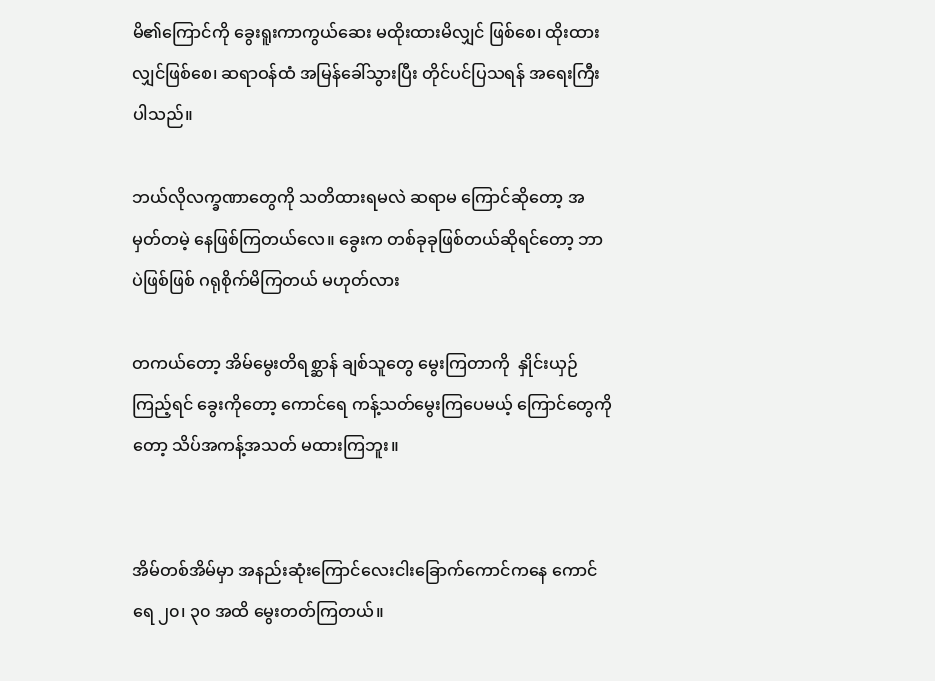မိ၏ကြောင်ကို ခွေးရူးကာကွယ်ဆေး မထိုးထားမိလျှင် ဖြစ်စေ၊ ထိုးထားလျှင်ဖြစ်စေ၊ ဆရာဝန်ထံ အမြန်ခေါ်သွားပြီး တိုင်ပင်ပြသရန် အရေးကြီးပါသည်။

ဘယ်လိုလက္ခဏာတွေကို သတိထားရမလဲ ဆရာမ ကြောင်ဆိုတော့ အမှတ်တမဲ့ နေဖြစ်ကြတယ်လေ။ ခွေးက တစ်ခုခုဖြစ်တယ်ဆိုရင်တော့ ဘာပဲဖြစ်ဖြစ် ဂရုစိုက်မိကြတယ် မဟုတ်လား

တကယ်တော့ အိမ်မွေးတိရစ္ဆာန် ချစ်သူတွေ မွေးကြတာကို  နှိုင်းယှဉ်ကြည့်ရင် ခွေးကိုတော့ ကောင်ရေ ကန့်သတ်မွေးကြပေမယ့် ကြောင်တွေကိုတော့ သိပ်အကန့်အသတ် မထားကြဘူး။


အိမ်တစ်အိမ်မှာ အနည်းဆုံးကြောင်လေးငါးခြောက်ကောင်ကနေ ကောင်ရေ ၂၀၊ ၃၀ အထိ မွေးတတ်ကြတယ်။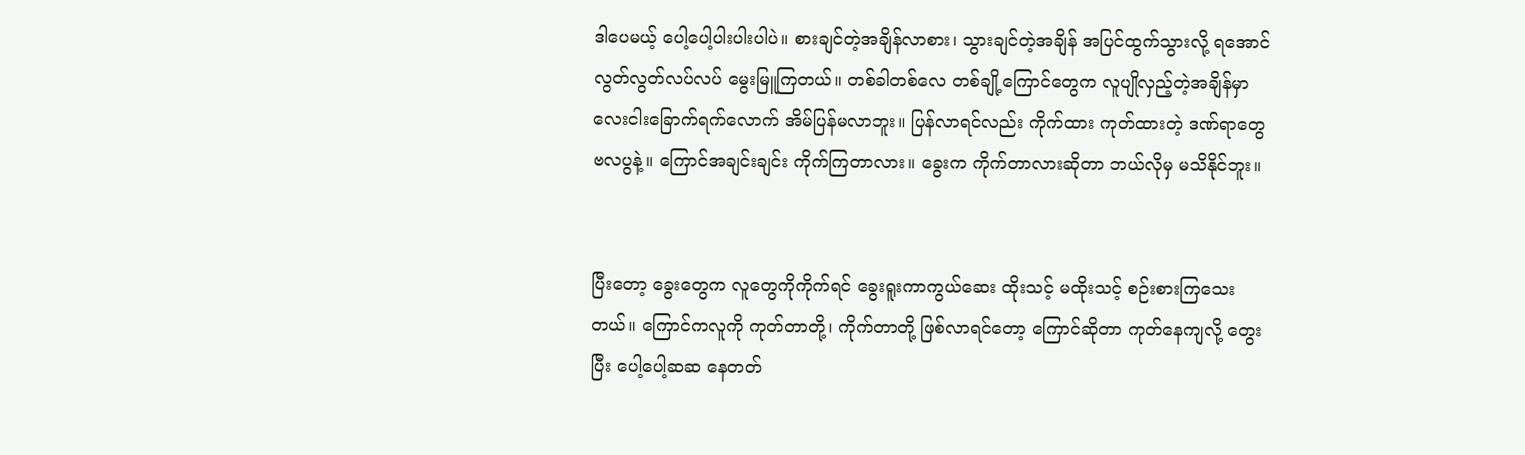ဒါပေမယ့် ပေါ့ပေါ့ပါးပါးပါပဲ။ စားချင်တဲ့အချိန်လာစား၊ သွားချင်တဲ့အချိန် အပြင်ထွက်သွားလို့ ရအောင် လွတ်လွတ်လပ်လပ် မွေးမြူကြတယ်။ တစ်ခါတစ်လေ တစ်ချို့ကြောင်တွေက လူပျိုလှည့်တဲ့အချိန်မှာ လေးငါးခြောက်ရက်လောက် အိမ်ပြန်မလာဘူး။ ပြန်လာရင်လည်း ကိုက်ထား ကုတ်ထားတဲ့ ဒဏ်ရာတွေ ဗလပွနဲ့။ ကြောင်အချင်းချင်း ကိုက်ကြတာလား။ ခွေးက ကိုက်တာလားဆိုတာ ဘယ်လိုမှ မသိနိုင်ဘူး။


ပြီးတော့ ခွေးတွေက လူတွေကိုကိုက်ရင် ခွေးရူးကာကွယ်ဆေး ထိုးသင့် မထိုးသင့် စဉ်းစားကြသေးတယ်။ ကြောင်ကလူကို ကုတ်တာတို့၊ ကိုက်တာတို့ ဖြစ်လာရင်တော့ ကြောင်ဆိုတာ ကုတ်နေကျလို့ တွေးပြီး ပေါ့ပေါ့ဆဆ နေတတ်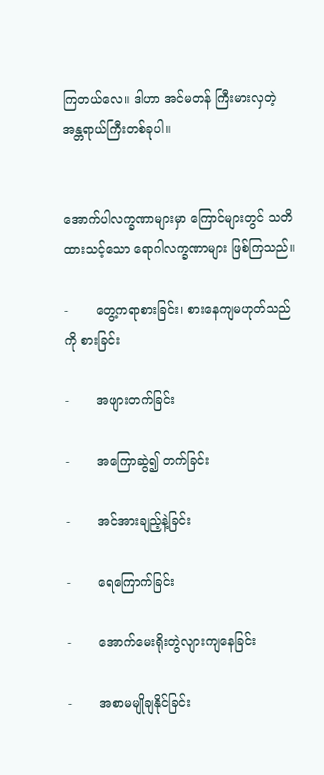ကြတယ်လေ။ ဒါဟာ အင်မတန် ကြီးမားလှတဲ့ အန္တရာယ်ကြီးတစ်ခုပါ။


အောက်ပါလက္ခဏာများမှာ ကြောင်များတွင် သတိထားသင့်သော ရောဂါလက္ခဏာများ ဖြစ်ကြသည်။

-       တွေ့ကရာစားခြင်း၊ စားနေကျမဟုတ်သည်ကို စားခြင်း

-       အဖျားတက်ခြင်း

-       အကြောဆွဲ၍ တက်ခြင်း

-       အင်အားချည့်နဲ့ခြင်း

-       ရေကြောက်ခြင်း

-       အောက်မေးရိုးတွဲလျားကျနေခြင်း

-       အစာမမျိုချနိုင်ခြင်း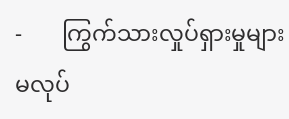-       ကြွက်သားလှုပ်ရှားမှုများ မလုပ်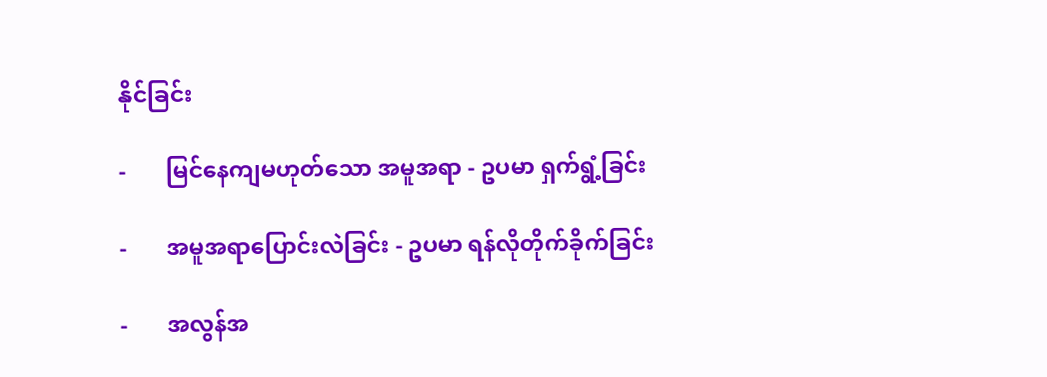နိုင်ခြင်း

-       မြင်နေကျမဟုတ်သော အမူအရာ - ဥပမာ ရှက်ရွံ့ခြင်း

-       အမူအရာပြောင်းလဲခြင်း - ဥပမာ ရန်လိုတိုက်ခိုက်ခြင်း

-       အလွန်အ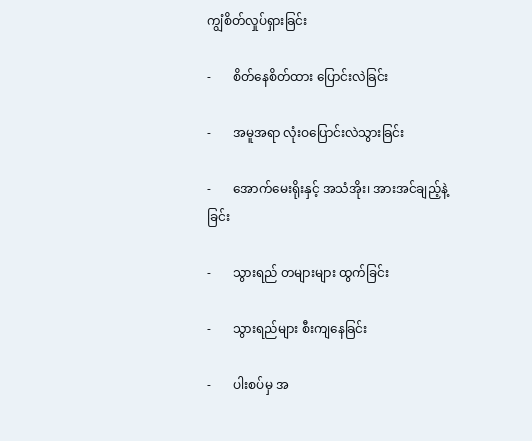ကျွံစိတ်လှုပ်ရှားခြင်း

-       စိတ်နေစိတ်ထား ပြောင်းလဲခြင်း

-       အမူအရာ လုံးဝပြောင်းလဲသွားခြင်း

-       အောက်မေးရိုးနှင့် အသံအိုး၊ အားအင်ချည့်နဲ့ခြင်း

-       သွားရည် တများများ ထွက်ခြင်း

-       သွားရည်များ စီးကျနေခြင်း

-       ပါးစပ်မှ အ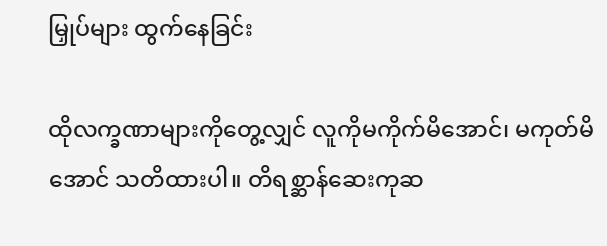မြှုပ်များ ထွက်နေခြင်း

ထိုလက္ခဏာများကိုတွေ့လျှင် လူကိုမကိုက်မိအောင်၊ မကုတ်မိအောင် သတိထားပါ။ တိရစ္ဆာန်ဆေးကုဆ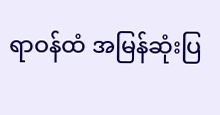ရာဝန်ထံ အမြန်ဆုံးပြ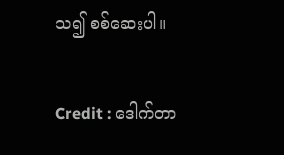သ၍ စစ်ဆေးပါ။


Credit : ဒေါက်တာ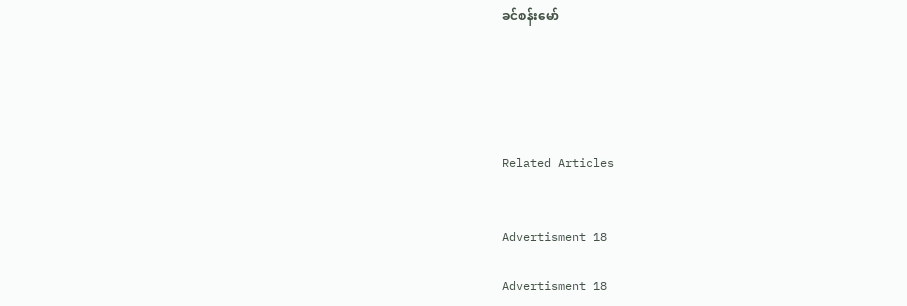ခင်စန်းမော်





Related Articles


Advertisment 18

Advertisment 18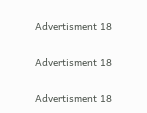Advertisment 18

Advertisment 18

Advertisment 18